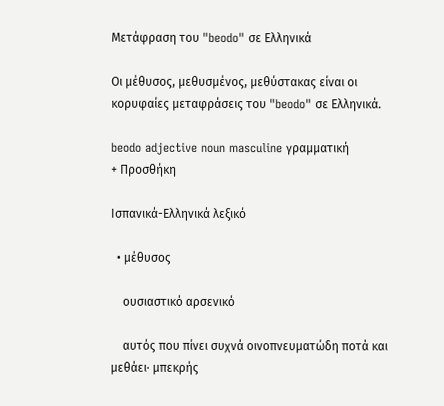Μετάφραση του "beodo" σε Ελληνικά

Οι μέθυσος, μεθυσμένος, μεθύστακας είναι οι κορυφαίες μεταφράσεις του "beodo" σε Ελληνικά.

beodo adjective noun masculine γραμματική
+ Προσθήκη

Ισπανικά-Ελληνικά λεξικό

  • μέθυσος

    ουσιαστικό αρσενικό

    αυτός που πίνει συχνά οινοπνευματώδη ποτά και μεθάει· μπεκρής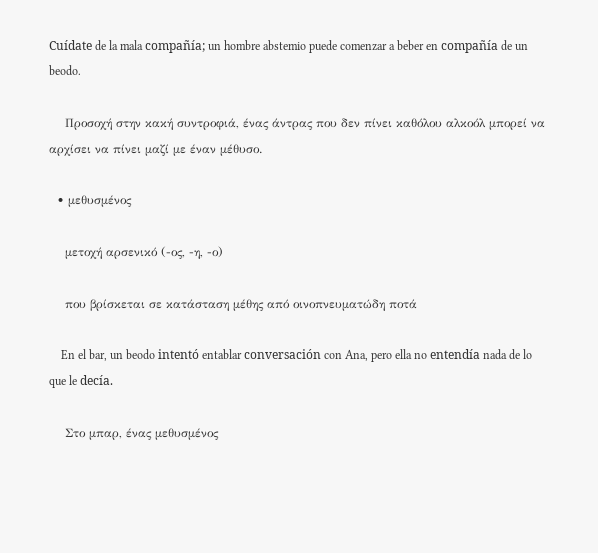Cuídate de la mala compañía; un hombre abstemio puede comenzar a beber en compañía de un beodo.

    Προσοχή στην κακή συντροφιά, ένας άντρας που δεν πίνει καθόλου αλκοόλ μπορεί να αρχίσει να πίνει μαζί με έναν μέθυσο.

  • μεθυσμένος

    μετοχή αρσενικό (-ος, -η, -ο)

    που βρίσκεται σε κατάσταση μέθης από οινοπνευματώδη ποτά

    En el bar, un beodo intentó entablar conversación con Ana, pero ella no entendía nada de lo que le decía.

    Στο μπαρ, ένας μεθυσμένος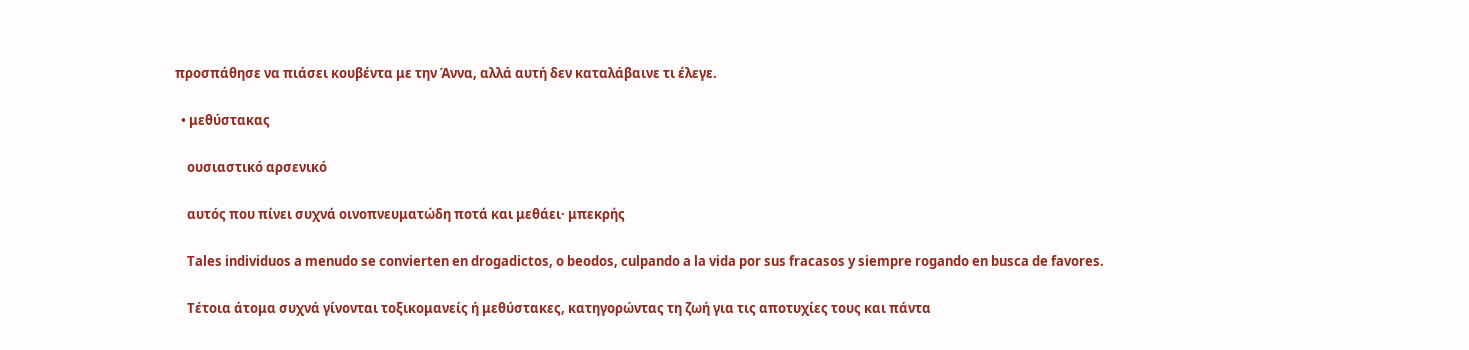προσπάθησε να πιάσει κουβέντα με την Άννα, αλλά αυτή δεν καταλάβαινε τι έλεγε.

  • μεθύστακας

    ουσιαστικό αρσενικό

    αυτός που πίνει συχνά οινοπνευματώδη ποτά και μεθάει· μπεκρής

    Tales individuos a menudo se convierten en drogadictos, o beodos, culpando a la vida por sus fracasos y siempre rogando en busca de favores.

    Τέτοια άτομα συχνά γίνονται τοξικομανείς ή μεθύστακες, κατηγορώντας τη ζωή για τις αποτυχίες τους και πάντα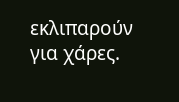εκλιπαρούν για χάρες.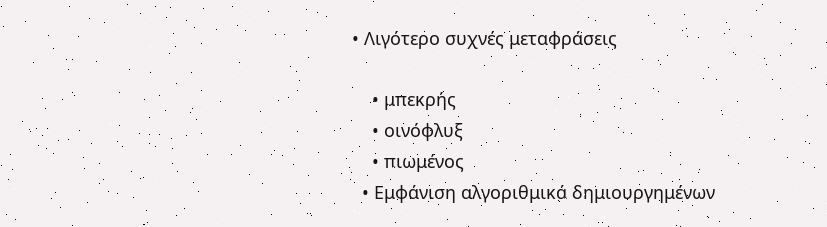• Λιγότερο συχνές μεταφράσεις

    • μπεκρής
    • οινόφλυξ
    • πιωμένος
  • Εμφάνιση αλγοριθμικά δημιουργημένων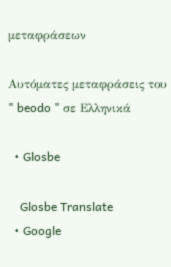μεταφράσεων

Αυτόματες μεταφράσεις του " beodo " σε Ελληνικά

  • Glosbe

    Glosbe Translate
  • Google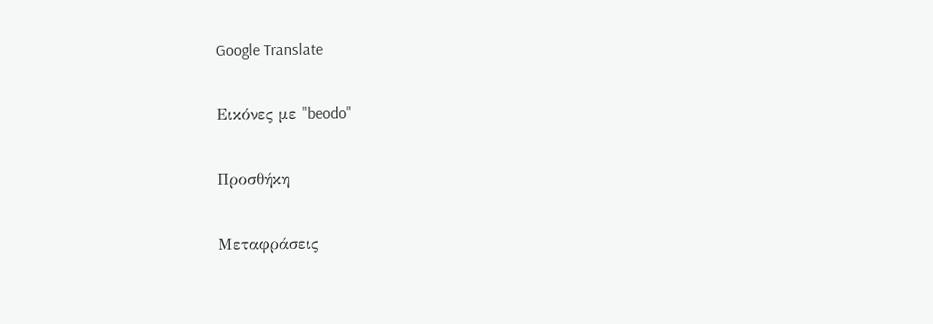Google Translate

Εικόνες με "beodo"

Προσθήκη

Μεταφράσεις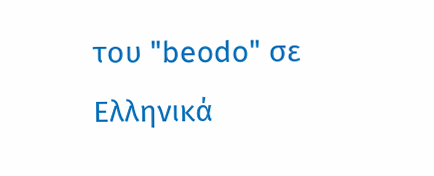του "beodo" σε Ελληνικά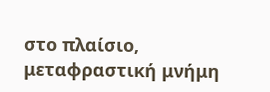στο πλαίσιο, μεταφραστική μνήμη